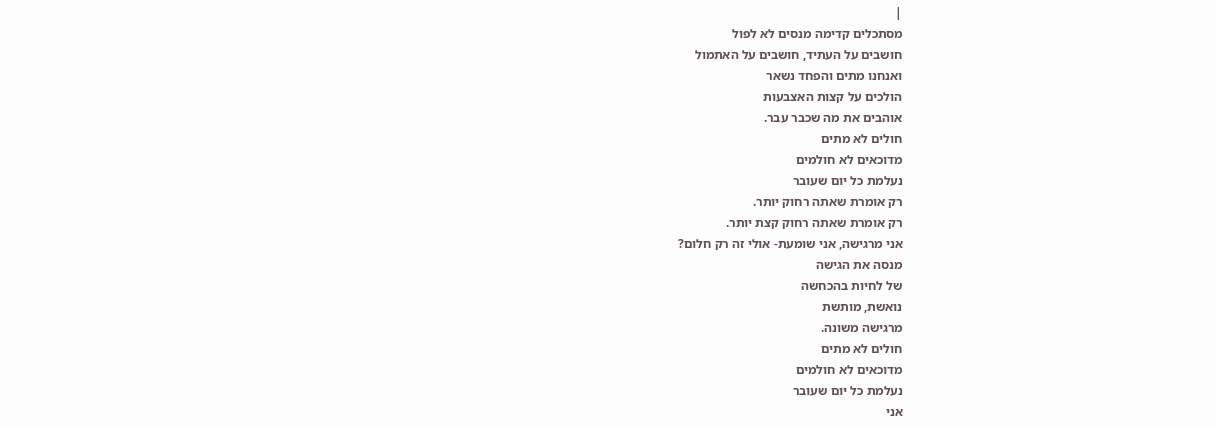|
מסתכלים קדימה מנסים לא לפול
חושבים על העתיד, חושבים על האתמול
ואנחנו מתים והפחד נשאר
הולכים על קצות האצבעות
אוהבים את מה שכבר עבר.
חולים לא מתים
מדוכאים לא חולמים
נעלמת כל יום שעובר
רק אומרת שאתה רחוק יותר.
רק אומרת שאתה רחוק קצת יותר.
אני מרגישה, אני שומעת- אולי זה רק חלום?
מנסה את הגישה
של לחיות בהכחשה
נואשת, מותשת
מרגישה משונה.
חולים לא מתים
מדוכאים לא חולמים
נעלמת כל יום שעובר
אני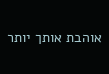אוהבת אותך יותר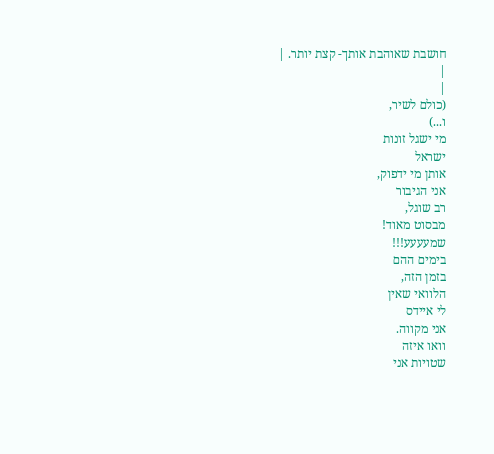חושבת שאוהבת אותך- קצת יותר. |
|
|
(כולם לשיר,
ו...)
מי ישגל זונות
ישראל
אותן מי ידפוק,
אני הגיבור
רב שוגל,
מבסוט מאוד!
שמעעעע!!!
בימים ההם
בזמן הזה,
הלוואי שאין
לי איידס
אני מקווה.
וואו איזה
שטויות אני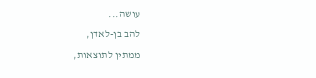עושה...
להב בן-לאדן,
ממתין לתוצאות,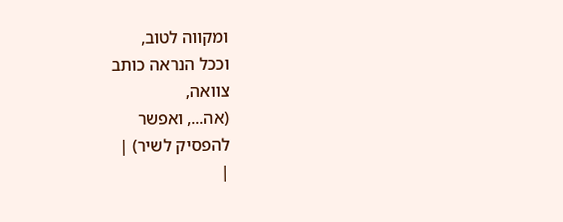ומקווה לטוב,
וככל הנראה כותב
צוואה,
(אה..., ואפשר
להפסיק לשיר) |
|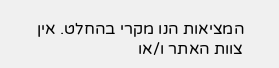המציאות הנו מקרי בהחלט. אין צוות האתר ו/או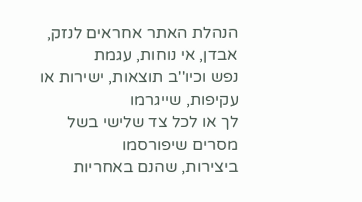הנהלת האתר אחראים לנזק, אבדן, אי נוחות, עגמת
נפש וכיו''ב תוצאות, ישירות או עקיפות, שייגרמו
לך או לכל צד שלישי בשל מסרים שיפורסמו
ביצירות, שהנם באחריות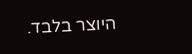היוצר בלבד.